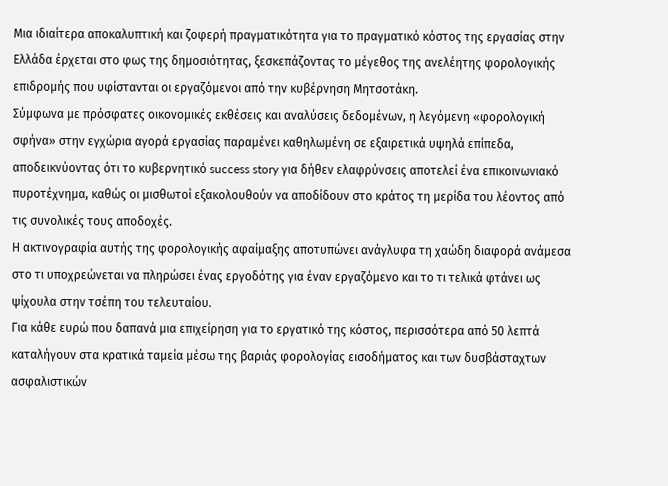Μια ιδιαίτερα αποκαλυπτική και ζοφερή πραγματικότητα για το πραγματικό κόστος της εργασίας στην Ελλάδα έρχεται στο φως της δημοσιότητας, ξεσκεπάζοντας το μέγεθος της ανελέητης φορολογικής επιδρομής που υφίστανται οι εργαζόμενοι από την κυβέρνηση Μητσοτάκη.
Σύμφωνα με πρόσφατες οικονομικές εκθέσεις και αναλύσεις δεδομένων, η λεγόμενη «φορολογική σφήνα» στην εγχώρια αγορά εργασίας παραμένει καθηλωμένη σε εξαιρετικά υψηλά επίπεδα, αποδεικνύοντας ότι το κυβερνητικό success story για δήθεν ελαφρύνσεις αποτελεί ένα επικοινωνιακό πυροτέχνημα, καθώς οι μισθωτοί εξακολουθούν να αποδίδουν στο κράτος τη μερίδα του λέοντος από τις συνολικές τους αποδοχές.
Η ακτινογραφία αυτής της φορολογικής αφαίμαξης αποτυπώνει ανάγλυφα τη χαώδη διαφορά ανάμεσα στο τι υποχρεώνεται να πληρώσει ένας εργοδότης για έναν εργαζόμενο και το τι τελικά φτάνει ως ψίχουλα στην τσέπη του τελευταίου.
Για κάθε ευρώ που δαπανά μια επιχείρηση για το εργατικό της κόστος, περισσότερα από 50 λεπτά καταλήγουν στα κρατικά ταμεία μέσω της βαριάς φορολογίας εισοδήματος και των δυσβάσταχτων ασφαλιστικών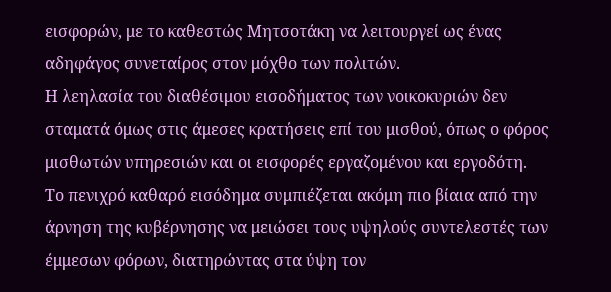εισφορών, με το καθεστώς Μητσοτάκη να λειτουργεί ως ένας αδηφάγος συνεταίρος στον μόχθο των πολιτών.
Η λεηλασία του διαθέσιμου εισοδήματος των νοικοκυριών δεν σταματά όμως στις άμεσες κρατήσεις επί του μισθού, όπως ο φόρος μισθωτών υπηρεσιών και οι εισφορές εργαζομένου και εργοδότη.
Το πενιχρό καθαρό εισόδημα συμπιέζεται ακόμη πιο βίαια από την άρνηση της κυβέρνησης να μειώσει τους υψηλούς συντελεστές των έμμεσων φόρων, διατηρώντας στα ύψη τον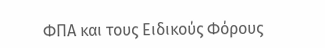ΦΠΑ και τους Ειδικούς Φόρους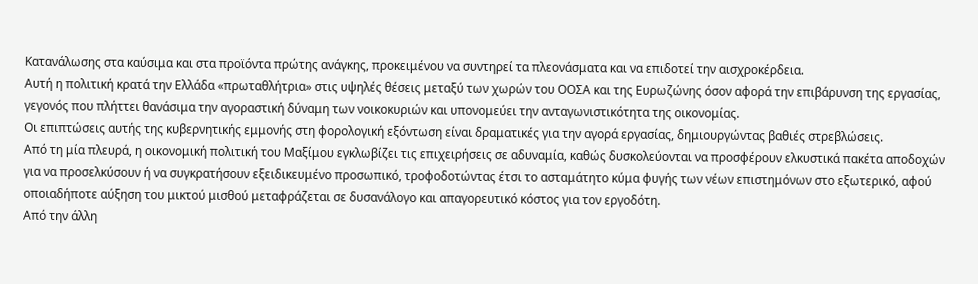Κατανάλωσης στα καύσιμα και στα προϊόντα πρώτης ανάγκης, προκειμένου να συντηρεί τα πλεονάσματα και να επιδοτεί την αισχροκέρδεια.
Αυτή η πολιτική κρατά την Ελλάδα «πρωταθλήτρια» στις υψηλές θέσεις μεταξύ των χωρών του ΟΟΣΑ και της Ευρωζώνης όσον αφορά την επιβάρυνση της εργασίας, γεγονός που πλήττει θανάσιμα την αγοραστική δύναμη των νοικοκυριών και υπονομεύει την ανταγωνιστικότητα της οικονομίας.
Οι επιπτώσεις αυτής της κυβερνητικής εμμονής στη φορολογική εξόντωση είναι δραματικές για την αγορά εργασίας, δημιουργώντας βαθιές στρεβλώσεις.
Από τη μία πλευρά, η οικονομική πολιτική του Μαξίμου εγκλωβίζει τις επιχειρήσεις σε αδυναμία, καθώς δυσκολεύονται να προσφέρουν ελκυστικά πακέτα αποδοχών για να προσελκύσουν ή να συγκρατήσουν εξειδικευμένο προσωπικό, τροφοδοτώντας έτσι το ασταμάτητο κύμα φυγής των νέων επιστημόνων στο εξωτερικό, αφού οποιαδήποτε αύξηση του μικτού μισθού μεταφράζεται σε δυσανάλογο και απαγορευτικό κόστος για τον εργοδότη.
Από την άλλη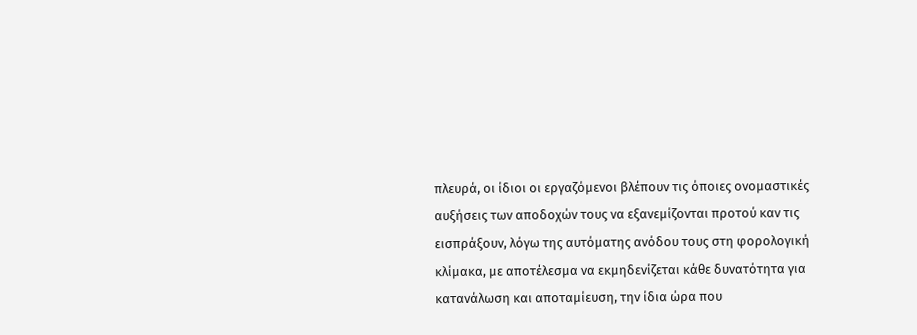πλευρά, οι ίδιοι οι εργαζόμενοι βλέπουν τις όποιες ονομαστικές αυξήσεις των αποδοχών τους να εξανεμίζονται προτού καν τις εισπράξουν, λόγω της αυτόματης ανόδου τους στη φορολογική κλίμακα, με αποτέλεσμα να εκμηδενίζεται κάθε δυνατότητα για κατανάλωση και αποταμίευση, την ίδια ώρα που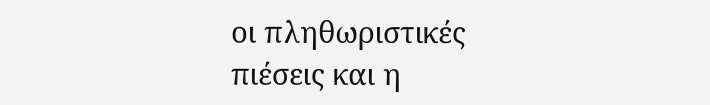οι πληθωριστικές πιέσεις και η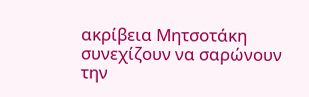ακρίβεια Μητσοτάκη συνεχίζουν να σαρώνουν την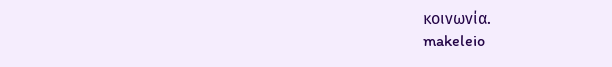κοινωνία.
makeleio